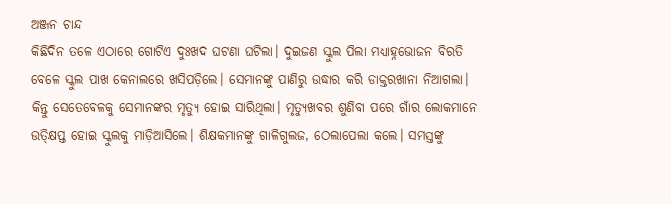ଅଞ୍ଜନ ଚାନ୍ଦ
କିଛିଦିନ ତଳେ ଏଠାରେ ଗୋଟିଏ ଦୁଃଖଦ ଘଟଣା ଘଟିଲା। ଦୁଇଜଣ ସ୍କୁଲ ପିଲା ମଧ୍ୟାହ୍ନଭୋଜନ ବିରତି ବେଳେ ସ୍କୁଲ ପାଖ କେନାଲରେ ଖସିପଡ଼ିଲେ। ସେମାନଙ୍କୁ ପାଣିରୁ ଉଦ୍ଧାର କରି ଡାକ୍ତରଖାନା ନିଆଗଲା। କିନ୍ତୁ ସେତେବେଳକୁ ସେମାନଙ୍କର ମୃତ୍ୟୁ ହୋଇ ସାରିଥିଲା। ମୃତ୍ୟୁଖବର ଶୁଣିବା ପରେ ଗାଁର ଲୋକମାନେ ଉତ୍କ୍ଷିପ୍ତ ହୋଇ ସ୍କୁଲକୁ ମାଡ଼ିଆସିଲେ। ଶିକ୍ଷକମାନଙ୍କୁ ଗାଳିଗୁଲଜ, ଠେଲାପେଲା କଲେ। ସମସ୍ତଙ୍କୁ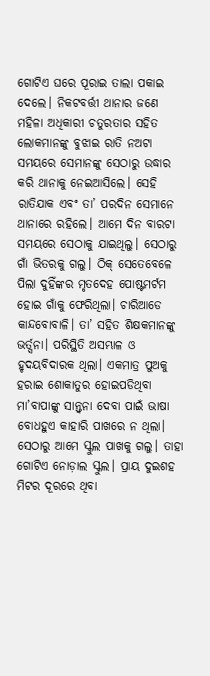ଗୋଟିଏ ଘରେ ପୂରାଇ ତାଲା ପକାଇ ଦେଲେ। ନିକଟବର୍ତ୍ତୀ ଥାନାର ଜଣେ ମହିଳା ଅଧିକାରୀ ଚତୁରତାର ସହିତ ଲୋକମାନଙ୍କୁ ବୁଝାଇ ରାତି ନଅଟା ସମୟରେ ସେମାନଙ୍କୁ ସେଠାରୁ ଉଦ୍ଧାର କରି ଥାନାକୁ ନେଇଆସିଲେ। ସେହି ରାତିଯାକ ଏବଂ ତା’ ପରଦିନ ସେମାନେ ଥାନାରେ ରହିଲେ। ଆମେ ଦିନ ବାରଟା ସମୟରେ ସେଠାକୁ ଯାଇଥିଲୁ। ସେଠାରୁ ଗାଁ ଭିତରକୁ ଗଲୁ। ଠିକ୍ ସେତେବେଳେ ପିଲା ଦୁହିଁଙ୍କର ମୃତଦେହ ପୋଷ୍ଟମର୍ଟମ ହୋଇ ଗାଁକୁ ଫେରିଥିଲା। ଚାରିଆଡେ କାନ୍ଦବୋବାଳି। ତା’ ସହିତ ଶିକ୍ଷକମାନଙ୍କୁ ଭର୍ତ୍ସନା। ପରିସ୍ଥିତି ଅସମ୍ଭାଳ ଓ ହୃଦୟବିଦାରକ ଥିଲା। ଏକମାତ୍ର ପୁଅକୁ ହରାଇ ଶୋକାତୁର ହୋଇପଡିଥିବା ମା’ବାପାଙ୍କୁ ସାନ୍ତ୍ୱନା ଦେବା ପାଇଁ ଭାଷା ବୋଧହୁଏ କାହାରି ପାଖରେ ନ ଥିଲା।
ସେଠାରୁ ଆମେ ସ୍କୁଲ ପାଖକୁ ଗଲୁ। ତାହା ଗୋଟିଏ ନୋଡ଼ାଲ ସ୍କୁଲ। ପ୍ରାୟ ଦୁଇଶହ ମିଟର ଦୂରରେ ଥିବା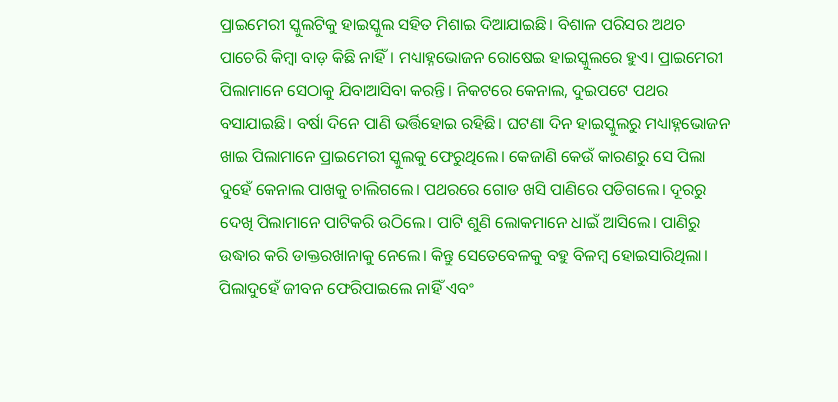ପ୍ରାଇମେରୀ ସ୍କୁଲଟିକୁ ହାଇସ୍କୁଲ ସହିତ ମିଶାଇ ଦିଆଯାଇଛି। ବିଶାଳ ପରିସର ଅଥଚ ପାଚେରି କିମ୍ବା ବାଡ଼ କିଛି ନାହିଁ। ମଧ୍ୟାହ୍ନଭୋଜନ ରୋଷେଇ ହାଇସ୍କୁଲରେ ହୁଏ। ପ୍ରାଇମେରୀ ପିଲାମାନେ ସେଠାକୁ ଯିବାଆସିବା କରନ୍ତି। ନିକଟରେ କେନାଲ, ଦୁଇପଟେ ପଥର ବସାଯାଇଛି। ବର୍ଷା ଦିନେ ପାଣି ଭର୍ତ୍ତିହୋଇ ରହିଛି। ଘଟଣା ଦିନ ହାଇସ୍କୁଲରୁ ମଧ୍ୟାହ୍ନଭୋଜନ ଖାଇ ପିଲାମାନେ ପ୍ରାଇମେରୀ ସ୍କୁଲକୁ ଫେରୁଥିଲେ। କେଜାଣି କେଉଁ କାରଣରୁ ସେ ପିଲା ଦୁହେଁ କେନାଲ ପାଖକୁ ଚାଲିଗଲେ। ପଥରରେ ଗୋଡ ଖସି ପାଣିରେ ପଡିଗଲେ। ଦୂରରୁ ଦେଖି ପିଲାମାନେ ପାଟିକରି ଉଠିଲେ। ପାଟି ଶୁଣି ଲୋକମାନେ ଧାଇଁ ଆସିଲେ। ପାଣିରୁ ଉଦ୍ଧାର କରି ଡାକ୍ତରଖାନାକୁ ନେଲେ। କିନ୍ତୁ ସେତେବେଳକୁ ବହୁ ବିଳମ୍ବ ହୋଇସାରିଥିଲା। ପିଲାଦୁହେଁ ଜୀବନ ଫେରିପାଇଲେ ନାହିଁ ଏବଂ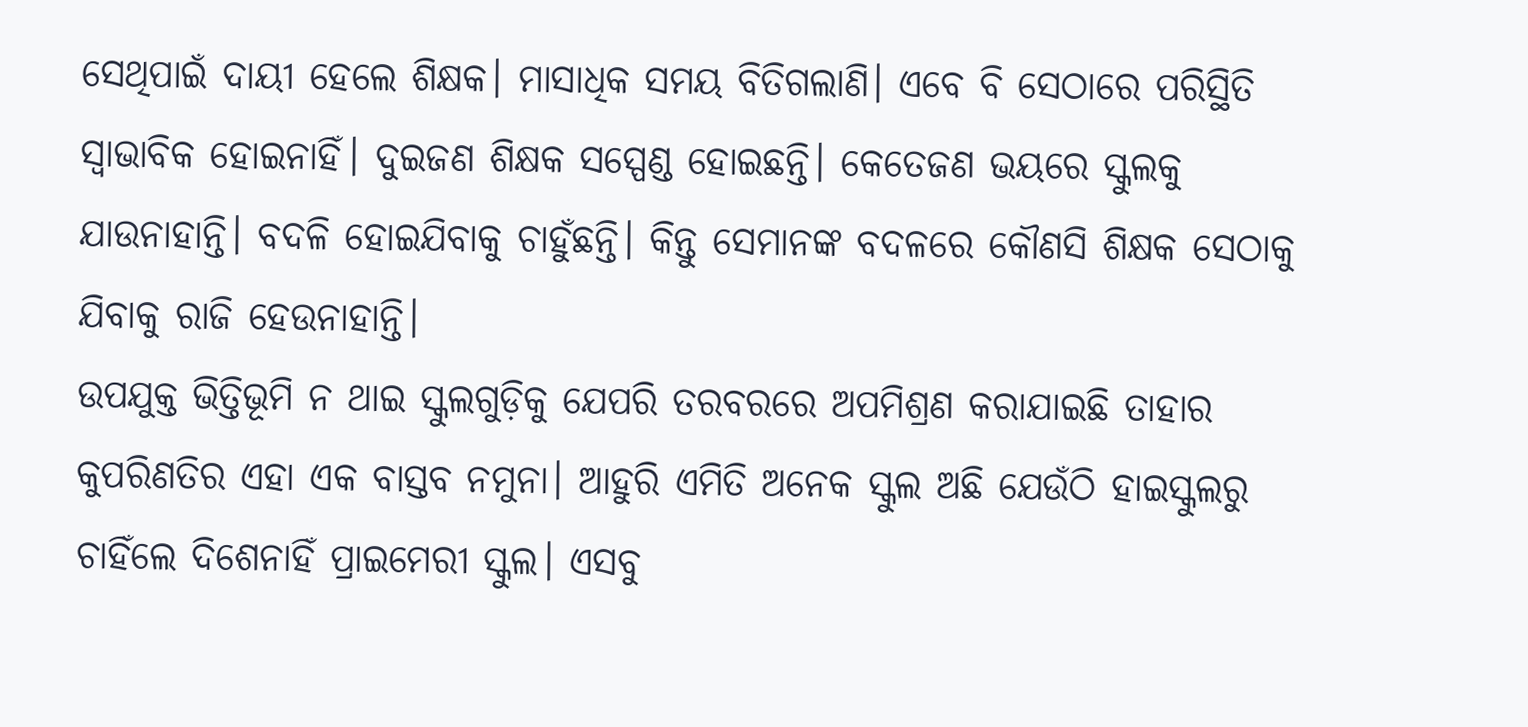ସେଥିପାଇଁ ଦାୟୀ ହେଲେ ଶିକ୍ଷକ। ମାସାଧିକ ସମୟ ବିତିଗଲାଣି। ଏବେ ବି ସେଠାରେ ପରିସ୍ଥିତି ସ୍ବାଭାବିକ ହୋଇନାହିଁ। ଦୁଇଜଣ ଶିକ୍ଷକ ସସ୍ପେଣ୍ଡ ହୋଇଛନ୍ତି। କେତେଜଣ ଭୟରେ ସ୍କୁଲକୁ ଯାଉନାହାନ୍ତି। ବଦଳି ହୋଇଯିବାକୁ ଚାହୁଁଛନ୍ତି। କିନ୍ତୁ ସେମାନଙ୍କ ବଦଳରେ କୌଣସି ଶିକ୍ଷକ ସେଠାକୁ ଯିବାକୁ ରାଜି ହେଉନାହାନ୍ତି।
ଉପଯୁକ୍ତ ଭିତ୍ତିଭୂମି ନ ଥାଇ ସ୍କୁଲଗୁଡ଼ିକୁ ଯେପରି ତରବରରେ ଅପମିଶ୍ରଣ କରାଯାଇଛି ତାହାର କୁପରିଣତିର ଏହା ଏକ ବାସ୍ତବ ନମୁନା। ଆହୁରି ଏମିତି ଅନେକ ସ୍କୁଲ ଅଛି ଯେଉଁଠି ହାଇସ୍କୁଲରୁ ଚାହିଁଲେ ଦିଶେନାହିଁ ପ୍ରାଇମେରୀ ସ୍କୁଲ। ଏସବୁ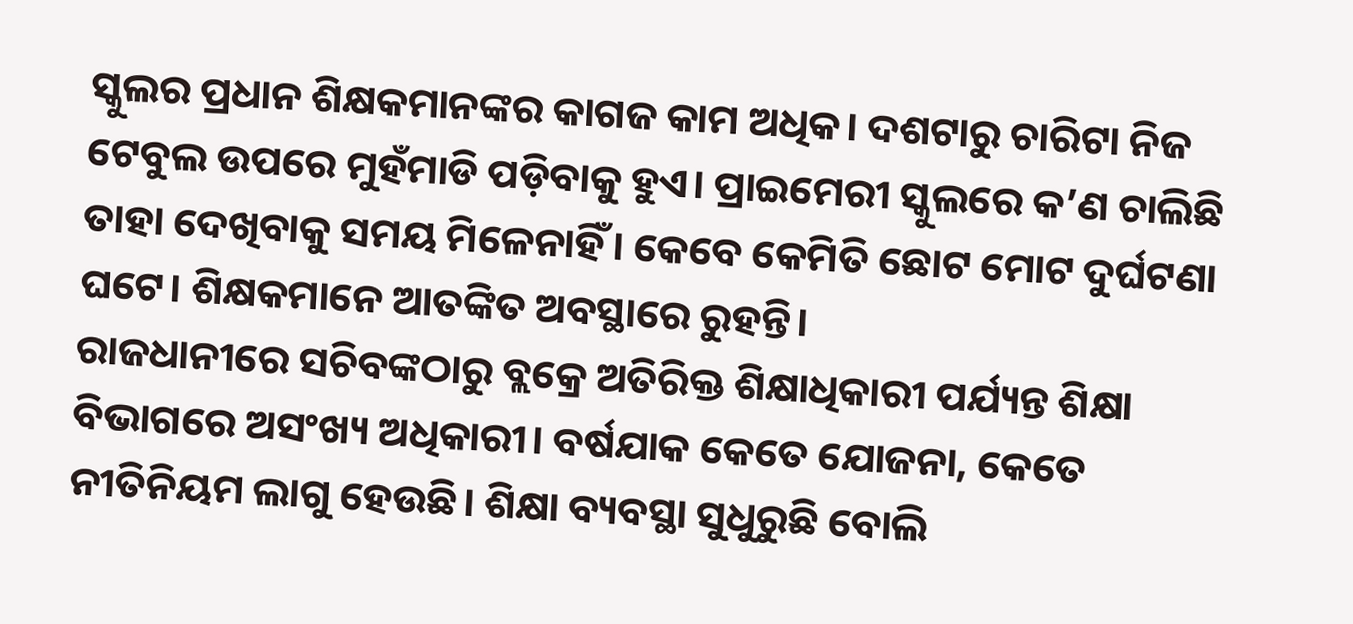ସ୍କୁଲର ପ୍ରଧାନ ଶିକ୍ଷକମାନଙ୍କର କାଗଜ କାମ ଅଧିକ। ଦଶଟାରୁ ଚାରିଟା ନିଜ ଟେବୁଲ ଉପରେ ମୁହଁମାଡି ପଡ଼ିବାକୁ ହୁଏ। ପ୍ରାଇମେରୀ ସ୍କୁଲରେ କ’ଣ ଚାଲିଛି ତାହା ଦେଖିବାକୁ ସମୟ ମିଳେନାହିଁ। କେବେ କେମିତି ଛୋଟ ମୋଟ ଦୁର୍ଘଟଣା ଘଟେ। ଶିକ୍ଷକମାନେ ଆତଙ୍କିତ ଅବସ୍ଥାରେ ରୁହନ୍ତି।
ରାଜଧାନୀରେ ସଚିବଙ୍କଠାରୁ ବ୍ଲକ୍ରେ ଅତିରିକ୍ତ ଶିକ୍ଷାଧିକାରୀ ପର୍ଯ୍ୟନ୍ତ ଶିକ୍ଷା ବିଭାଗରେ ଅସଂଖ୍ୟ ଅଧିକାରୀ। ବର୍ଷଯାକ କେତେ ଯୋଜନା, କେତେ ନୀତିନିୟମ ଲାଗୁ ହେଉଛି। ଶିକ୍ଷା ବ୍ୟବସ୍ଥା ସୁଧୁରୁଛି ବୋଲି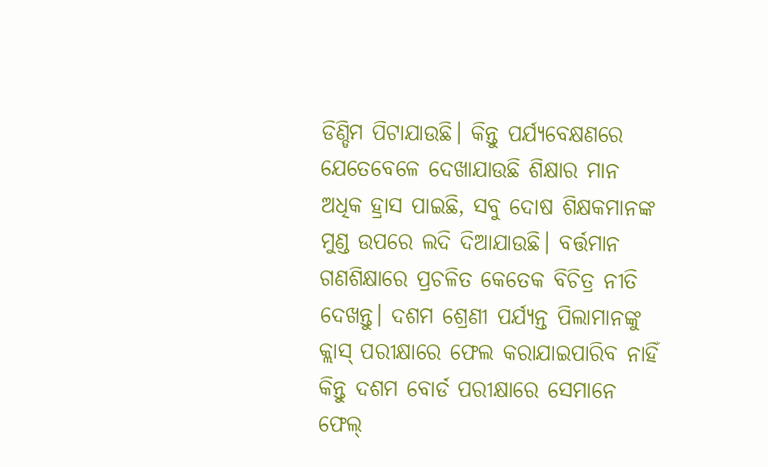ଡିଣ୍ଡିମ ପିଟାଯାଉଛି। କିନ୍ତୁ ପର୍ଯ୍ୟବେକ୍ଷଣରେ ଯେତେବେଳେ ଦେଖାଯାଉଛି ଶିକ୍ଷାର ମାନ ଅଧିକ ହ୍ରାସ ପାଇଛି, ସବୁ ଦୋଷ ଶିକ୍ଷକମାନଙ୍କ ମୁଣ୍ଡ ଉପରେ ଲଦି ଦିଆଯାଉଛି। ବର୍ତ୍ତମାନ ଗଣଶିକ୍ଷାରେ ପ୍ରଚଳିତ କେତେକ ବିଚିତ୍ର ନୀତି ଦେଖନ୍ତୁ। ଦଶମ ଶ୍ରେଣୀ ପର୍ଯ୍ୟନ୍ତ ପିଲାମାନଙ୍କୁ କ୍ଲାସ୍ ପରୀକ୍ଷାରେ ଫେଲ କରାଯାଇପାରିବ ନାହିଁ କିନ୍ତୁ ଦଶମ ବୋର୍ଡ ପରୀକ୍ଷାରେ ସେମାନେ ଫେଲ୍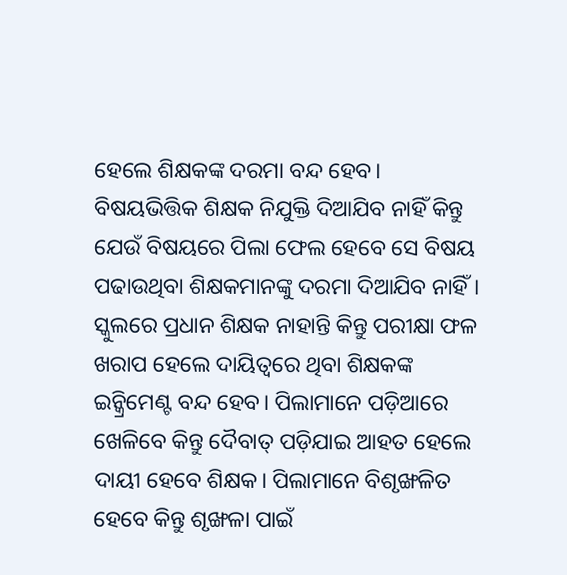ହେଲେ ଶିକ୍ଷକଙ୍କ ଦରମା ବନ୍ଦ ହେବ। ବିଷୟଭିତ୍ତିକ ଶିକ୍ଷକ ନିଯୁକ୍ତି ଦିଆଯିବ ନାହିଁ କିନ୍ତୁ ଯେଉଁ ବିଷୟରେ ପିଲା ଫେଲ ହେବେ ସେ ବିଷୟ ପଢାଉଥିବା ଶିକ୍ଷକମାନଙ୍କୁ ଦରମା ଦିଆଯିବ ନାହିଁ। ସ୍କୁଲରେ ପ୍ରଧାନ ଶିକ୍ଷକ ନାହାନ୍ତି କିନ୍ତୁ ପରୀକ୍ଷା ଫଳ ଖରାପ ହେଲେ ଦାୟିତ୍ୱରେ ଥିବା ଶିକ୍ଷକଙ୍କ ଇନ୍କ୍ରିମେଣ୍ଟ ବନ୍ଦ ହେବ। ପିଲାମାନେ ପଡ଼ିଆରେ ଖେଳିବେ କିନ୍ତୁ ଦୈବାତ୍ ପଡ଼ିଯାଇ ଆହତ ହେଲେ ଦାୟୀ ହେବେ ଶିକ୍ଷକ। ପିଲାମାନେ ବିଶୃଙ୍ଖଳିତ ହେବେ କିନ୍ତୁ ଶୃଙ୍ଖଳା ପାଇଁ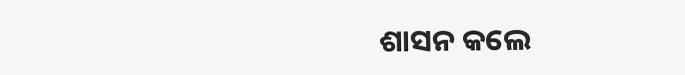ଶାସନ କଲେ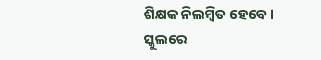ଶିକ୍ଷକ ନିଲମ୍ବିତ ହେବେ। ସ୍କୁଲରେ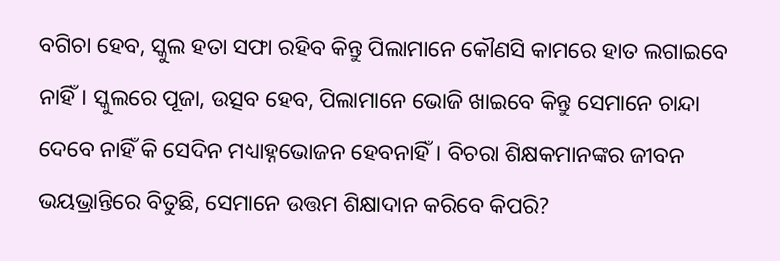ବଗିଚା ହେବ, ସ୍କୁଲ ହତା ସଫା ରହିବ କିନ୍ତୁ ପିଲାମାନେ କୌଣସି କାମରେ ହାତ ଲଗାଇବେ ନାହିଁ। ସ୍କୁଲରେ ପୂଜା, ଉତ୍ସବ ହେବ, ପିଲାମାନେ ଭୋଜି ଖାଇବେ କିନ୍ତୁ ସେମାନେ ଚାନ୍ଦା ଦେବେ ନାହିଁ କି ସେଦିନ ମଧ୍ୟାହ୍ନଭୋଜନ ହେବନାହିଁ। ବିଚରା ଶିକ୍ଷକମାନଙ୍କର ଜୀବନ ଭୟଭ୍ରାନ୍ତିରେ ବିତୁଛି, ସେମାନେ ଉତ୍ତମ ଶିକ୍ଷାଦାନ କରିବେ କିପରି?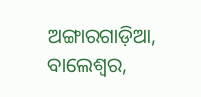ଅଙ୍ଗାରଗାଡ଼ିଆ, ବାଲେଶ୍ୱର,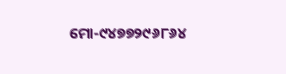ମୋ-୯୪୭୭୨୯୬୮୬୪